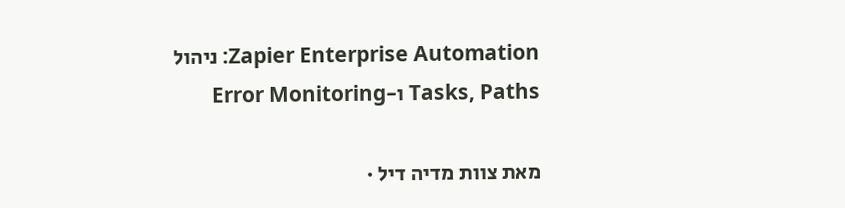Zapier Enterprise Automation: ניהול Tasks, Paths ו-Error Monitoring

מאת צוות מדיה דיל ·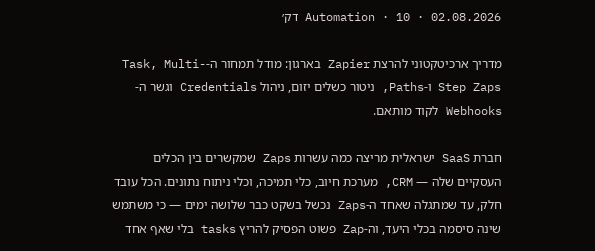02.08.2026 · Automation · 10 דק׳

מדריך ארכיטקטוני להרצת Zapier בארגון: מודל תמחור ה-Task, Multi-Step Zaps ו-Paths, ניטור כשלים יזום, ניהול Credentials וגשר ה-Webhooks לקוד מותאם.

חברת SaaS ישראלית מריצה כמה עשרות Zaps שמקשרים בין הכלים העסקיים שלה — CRM, מערכת חיוב, כלי תמיכה, וכלי ניתוח נתונים. הכל עובד חלק, עד שמתגלה שאחד ה-Zaps נכשל בשקט כבר שלושה ימים — כי משתמש שינה סיסמה בכלי היעד, וה-Zap פשוט הפסיק להריץ tasks בלי שאף אחד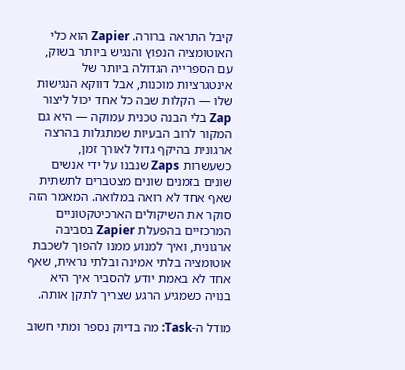קיבל התראה ברורה. Zapier הוא כלי האוטומציה הנפוץ והנגיש ביותר בשוק, עם הספרייה הגדולה ביותר של אינטגרציות מוכנות, אבל דווקא הנגישות שלו — הקלות שבה כל אחד יכול ליצור Zap בלי הבנה טכנית עמוקה — היא גם המקור לרוב הבעיות שמתגלות בהרצה ארגונית בהיקף גדול לאורך זמן, כשעשרות Zaps שנבנו על ידי אנשים שונים בזמנים שונים מצטברים לתשתית שאף אחד לא רואה במלואה. המאמר הזה סוקר את השיקולים הארכיטקטוניים המרכזיים בהפעלת Zapier בסביבה ארגונית, ואיך למנוע ממנו להפוך לשכבת אוטומציה בלתי אמינה ובלתי נראית, שאף אחד לא באמת יודע להסביר איך היא בנויה כשמגיע הרגע שצריך לתקן אותה.

מודל ה-Task: מה בדיוק נספר ומתי חשוב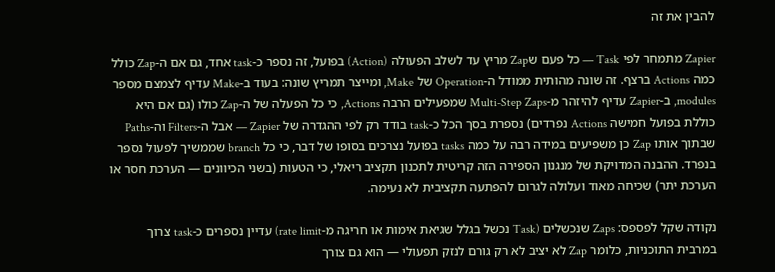להבין את זה

Zapier מתמחר לפי Task — כל פעם שZap מריץ עד לשלב הפעולה (Action) בפועל, זה נספר כ-task אחד, גם אם ה-Zap כולל כמה Actions ברצף. זה שונה מהותית ממודל ה-Operation של Make, ומייצר תמריץ שונה: בעוד ב-Make עדיף לצמצם מספר modules, ב-Zapier עדיף להיזהר מ-Multi-Step Zaps שמפעילים הרבה Actions, כי כל הפעלה של ה-Zap כולו (גם אם היא כוללת בפועל חמישה Actions נפרדים) נספרת בסך הכל כ-task בודד רק לפי ההגדרה של Zapier — אבל ה-Filters וה-Paths שבתוך אותו Zap כן משפיעים במידה רבה על כמה tasks בפועל נצרכים בסופו של דבר, כי כל branch שממשיך לפעול נספר בנפרד. ההבנה המדויקת של מנגנון הספירה הזה קריטית לתכנון תקציב ריאלי, כי הטעות (בשני הכיוונים — הערכת חסר או הערכת יתר) שכיחה מאוד ועלולה לגרום להפתעה תקציבית לא נעימה.

נקודה שקל לפספס: Zaps שנכשלים (Task נכשל בגלל שגיאת אימות או חריגה מ-rate limit) עדיין נספרים כ-task צרוך במרבית התוכניות, כלומר Zap לא יציב לא רק גורם לנזק תפעולי — הוא גם צורך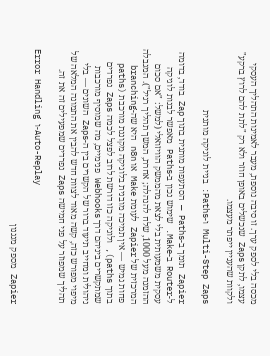מכסה בלי לספק ערך. זו סיבה נוספת, מעבר לאמינות התהליך העסקי עצמו, לתקן Zaps שנכשלים באופן חוזר ולא רק "לתת להם לרוץ ברקע" ולקוות שהעניין ייפתר מעצמו.

Multi-Step Zaps ו-Paths: בניית לוגיקה מותנית

Zapier תומך ב-Paths — הסתעפות מותנית בתוך Zap בודד, בדומה ל-Router ב-Make. שימוש נכון ב-Paths מאפשר לבנות לוגיקה עסקית משמעותית בלי לצאת מהממשק הוויזואלי (למשל: "אם סכום ההזמנה מעל 1000, שלח להנהלה; אחרת, המשך תהליך רגיל"). המגבלה המרכזית של Zapier לעומת Make או n8n היא שה-branching פחות גמיש — אין תמיכה מובנית בלוגיקה מקוננת מורכבת (paths בתוך paths), ולוגיקה כזו דורשת לרוב לפצל לכמה Zaps נפרדים שמתקשרים ביניהם דרך Webhooks פנימיים, מה שמוסיף מורכבות ניהולית ומחייב תיעוד ברור של הקשרים בין ה-Zaps השונים — בלי מיפוי מפורש כזה, קשה מאוד לצוות חדש להבין את התמונה המלאה של תהליך שמפוזר על פני חמישה Zaps נפרדים שמפעילים זה את זה.

Error Handling ו-Auto-Replay

Zapier מספק מנגנון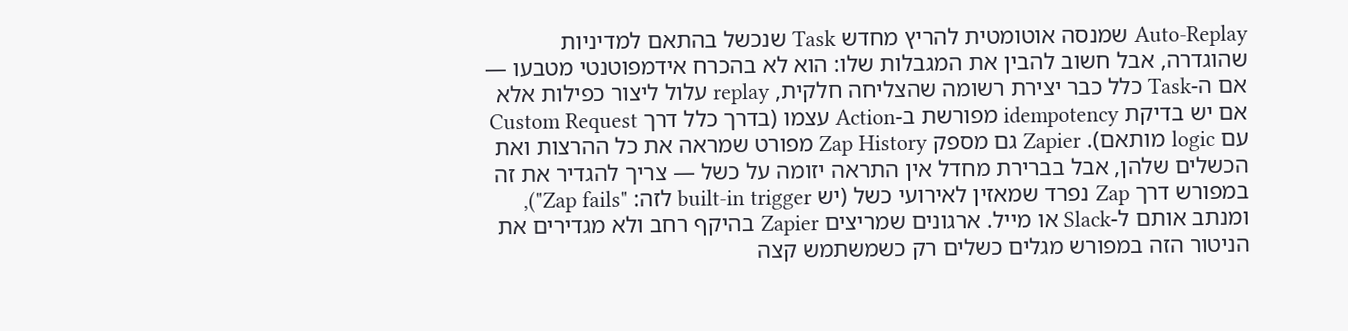Auto-Replay שמנסה אוטומטית להריץ מחדש Task שנכשל בהתאם למדיניות שהוגדרה, אבל חשוב להבין את המגבלות שלו: הוא לא בהכרח אידמפוטנטי מטבעו — אם ה-Task כלל כבר יצירת רשומה שהצליחה חלקית, replay עלול ליצור כפילות אלא אם יש בדיקת idempotency מפורשת ב-Action עצמו (בדרך כלל דרך Custom Request עם logic מותאם). Zapier גם מספק Zap History מפורט שמראה את כל ההרצות ואת הכשלים שלהן, אבל בברירת מחדל אין התראה יזומה על כשל — צריך להגדיר את זה במפורש דרך Zap נפרד שמאזין לאירועי כשל (יש built-in trigger לזה: "Zap fails"), ומנתב אותם ל-Slack או מייל. ארגונים שמריצים Zapier בהיקף רחב ולא מגדירים את הניטור הזה במפורש מגלים כשלים רק כשמשתמש קצה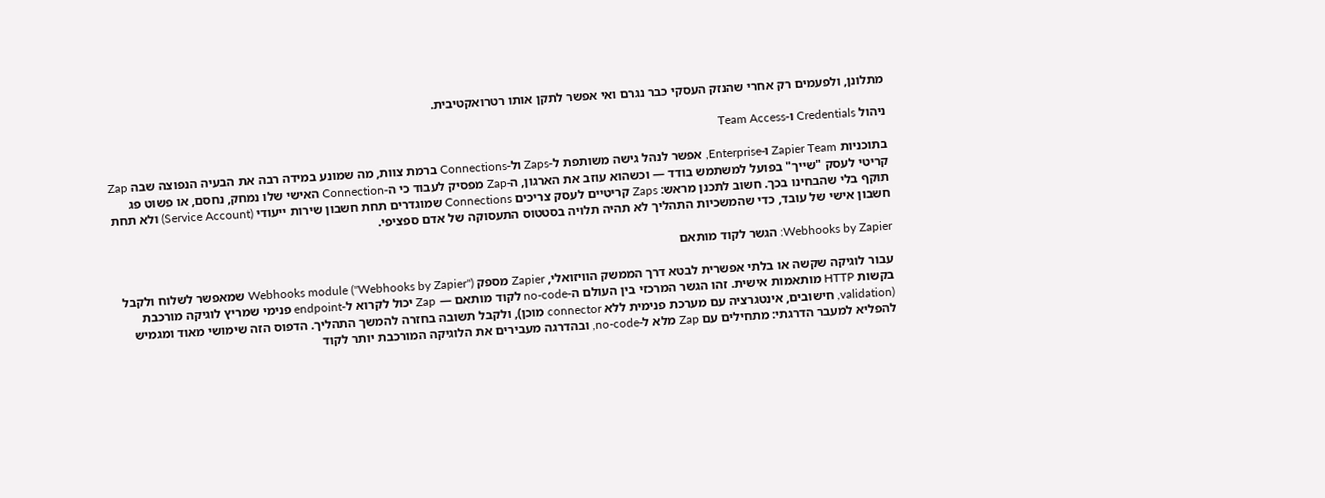מתלונן, ולפעמים רק אחרי שהנזק העסקי כבר נגרם ואי אפשר לתקן אותו רטרואקטיבית.

ניהול Credentials ו-Team Access

בתוכניות Zapier Team ו-Enterprise, אפשר לנהל גישה משותפת ל-Zaps ול-Connections ברמת צוות, מה שמונע במידה רבה את הבעיה הנפוצה שבה Zap קריטי לעסק "שייך" בפועל למשתמש בודד — וכשהוא עוזב את הארגון, ה-Zap מפסיק לעבוד כי ה-Connection האישי שלו נמחק, נחסם, או פשוט פג תוקף בלי שהבחינו בכך. חשוב לתכנן מראש: Zaps קריטיים לעסק צריכים Connections שמוגדרים תחת חשבון שירות ייעודי (Service Account) ולא תחת חשבון אישי של עובד, כדי שהמשכיות התהליך לא תהיה תלויה בסטטוס התעסוקה של אדם ספציפי.

Webhooks by Zapier: הגשר לקוד מותאם

עבור לוגיקה שקשה או בלתי אפשרית לבטא דרך הממשק הוויזואלי, Zapier מספק Webhooks module ("Webhooks by Zapier") שמאפשר לשלוח ולקבל בקשות HTTP מותאמות אישית. זהו הגשר המרכזי בין העולם ה-no-code לקוד מותאם — Zap יכול לקרוא ל-endpoint פנימי שמריץ לוגיקה מורכבת (validation, חישובים, אינטגרציה עם מערכת פנימית ללא connector מוכן), ולקבל תשובה בחזרה להמשך התהליך. הדפוס הזה שימושי מאוד ומגמיש להפליא למעבר הדרגתי: מתחילים עם Zap מלא ל-no-code, ובהדרגה מעבירים את הלוגיקה המורכבת יותר לקוד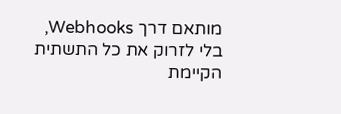מותאם דרך Webhooks, בלי לזרוק את כל התשתית הקיימת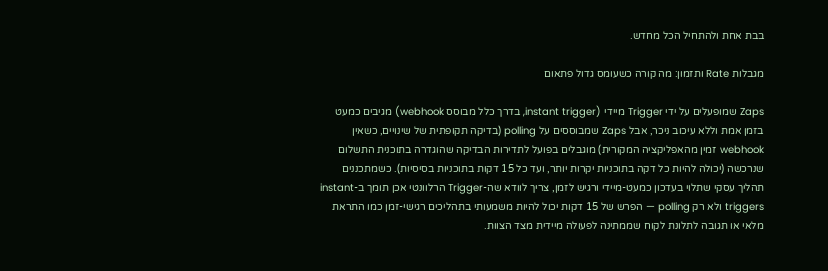בבת אחת ולהתחיל הכל מחדש.

מגבלות Rate ותזמון: מה קורה כשעומס גדול פתאום

Zaps שמופעלים על ידי Trigger מיידי (instant trigger, בדרך כלל מבוסס webhook) מגיבים כמעט בזמן אמת וללא עיכוב ניכר, אבל Zaps שמבוססים על polling (בדיקה תקופתית של שינויים, כשאין webhook זמין מהאפליקציה המקורית) מוגבלים בפועל לתדירות הבדיקה שהוגדרה בתוכנית התשלום שנרכשה (יכולה להיות כל דקה בתוכניות יקרות יותר, ועד כל 15 דקות בתוכניות בסיסיות). כשמתכננים תהליך עסקי שתלוי בעדכון כמעט-מיידי ורגיש לזמן, צריך לוודא שה-Trigger הרלוונטי אכן תומך ב-instant triggers ולא רק polling — הפרש של 15 דקות יכול להיות משמעותי בתהליכים רגישי-זמן כמו התראת מלאי או תגובה לתלונת לקוח שממתינה לפעולה מיידית מצד הצוות.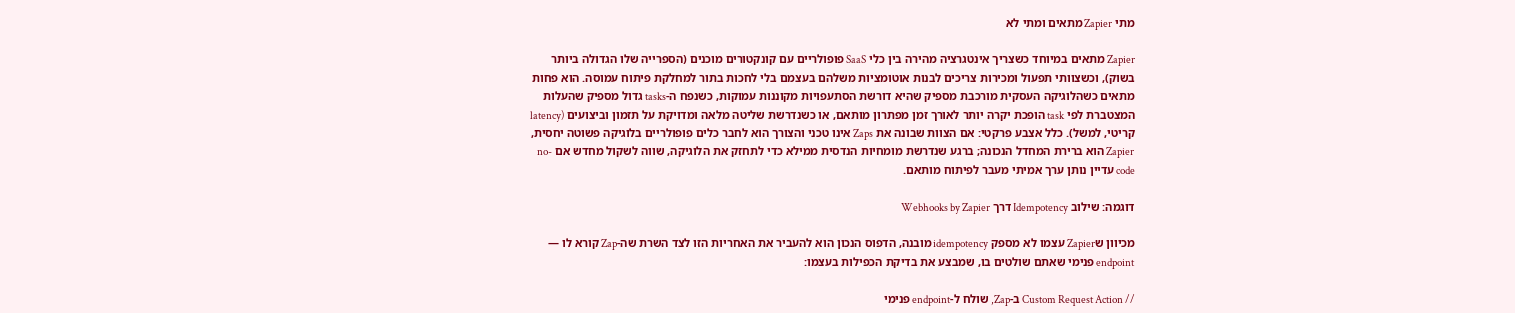מתי Zapier מתאים ומתי לא

Zapier מתאים במיוחד כשצריך אינטגרציה מהירה בין כלי SaaS פופולריים עם קונקטורים מוכנים (הספרייה שלו הגדולה ביותר בשוק), וכשצוותי תפעול ומכירות צריכים לבנות אוטומציות משלהם בעצמם בלי לחכות בתור למחלקת פיתוח עמוסה. הוא פחות מתאים כשהלוגיקה העסקית מורכבת מספיק שהיא דורשת הסתעפויות מקוננות עמוקות, כשנפח ה-tasks גדול מספיק שהעלות המצטברת לפי task הופכת יקרה יותר לאורך זמן מפתרון מותאם, או כשנדרשת שליטה מלאה ומדויקת על תזמון וביצועים (latency קריטי, למשל). כלל אצבע פרקטי: אם הצוות שבונה את Zaps אינו טכני והצורך הוא לחבר כלים פופולריים בלוגיקה פשוטה יחסית, Zapier הוא ברירת המחדל הנכונה; ברגע שנדרשת מומחיות הנדסית ממילא כדי לתחזק את הלוגיקה, שווה לשקול מחדש אם no-code עדיין נותן ערך אמיתי מעבר לפיתוח מותאם.

דוגמה: שילוב Idempotency דרך Webhooks by Zapier

מכיוון שZapier עצמו לא מספק idempotency מובנה, הדפוס הנכון הוא להעביר את האחריות הזו לצד השרת שה-Zap קורא לו — endpoint פנימי שאתם שולטים בו, שמבצע את בדיקת הכפילות בעצמו:

// Custom Request Action ב-Zap, שולח ל-endpoint פנימי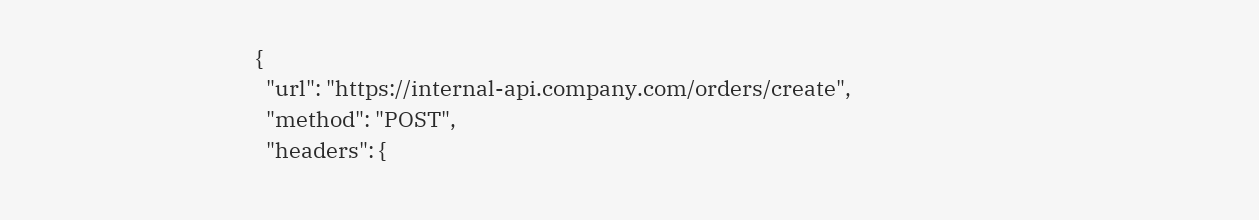{
  "url": "https://internal-api.company.com/orders/create",
  "method": "POST",
  "headers": {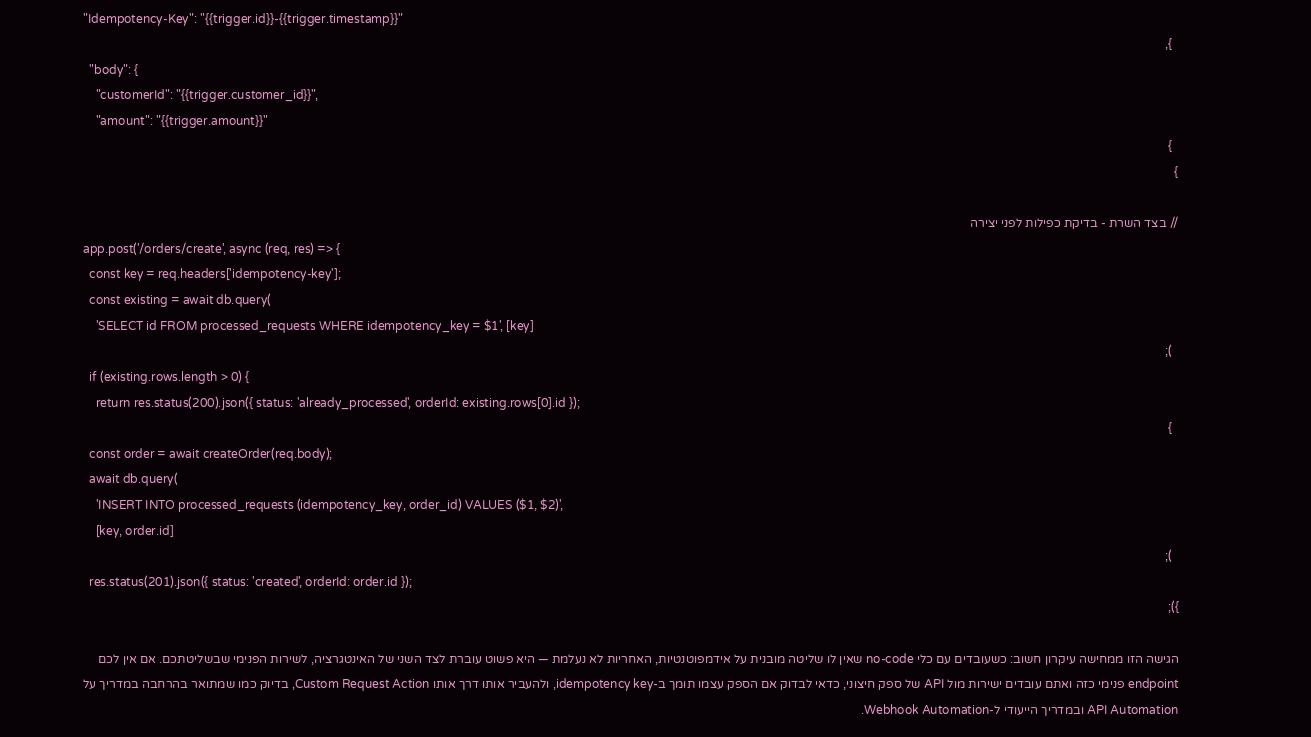"Idempotency-Key": "{{trigger.id}}-{{trigger.timestamp}}"
  },
  "body": {
    "customerId": "{{trigger.customer_id}}",
    "amount": "{{trigger.amount}}"
  }
}

// בצד השרת - בדיקת כפילות לפני יצירה
app.post('/orders/create', async (req, res) => {
  const key = req.headers['idempotency-key'];
  const existing = await db.query(
    'SELECT id FROM processed_requests WHERE idempotency_key = $1', [key]
  );
  if (existing.rows.length > 0) {
    return res.status(200).json({ status: 'already_processed', orderId: existing.rows[0].id });
  }
  const order = await createOrder(req.body);
  await db.query(
    'INSERT INTO processed_requests (idempotency_key, order_id) VALUES ($1, $2)',
    [key, order.id]
  );
  res.status(201).json({ status: 'created', orderId: order.id });
});

הגישה הזו ממחישה עיקרון חשוב: כשעובדים עם כלי no-code שאין לו שליטה מובנית על אידמפוטנטיות, האחריות לא נעלמת — היא פשוט עוברת לצד השני של האינטגרציה, לשירות הפנימי שבשליטתכם. אם אין לכם endpoint פנימי כזה ואתם עובדים ישירות מול API של ספק חיצוני, כדאי לבדוק אם הספק עצמו תומך ב-idempotency key, ולהעביר אותו דרך אותו Custom Request Action, בדיוק כמו שמתואר בהרחבה במדריך על API Automation ובמדריך הייעודי ל-Webhook Automation.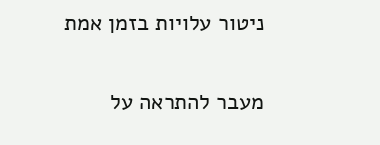ניטור עלויות בזמן אמת

מעבר להתראה על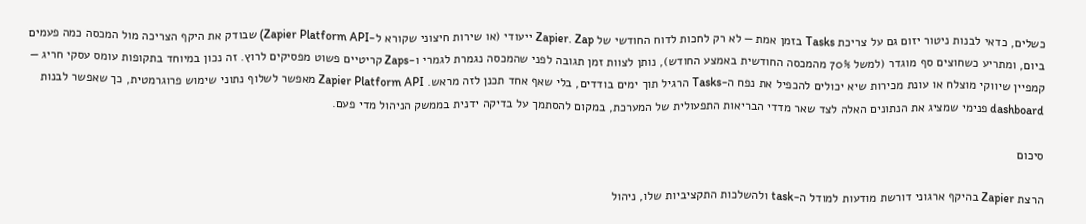כשלים, כדאי לבנות ניטור יזום גם על צריכת Tasks בזמן אמת — לא רק לחכות לדוח החודשי של Zapier. Zap ייעודי (או שירות חיצוני שקורא ל-Zapier Platform API) שבודק את היקף הצריכה מול המכסה כמה פעמים ביום, ומתריע כשחוצים סף מוגדר (למשל 70% מהמכסה החודשית באמצע החודש), נותן לצוות זמן תגובה לפני שהמכסה נגמרת לגמרי ו-Zaps קריטיים פשוט מפסיקים לרוץ. זה נכון במיוחד בתקופות עומס עסקי חריג — קמפיין שיווקי מוצלח או עונת מכירות שיא יכולים להכפיל את נפח ה-Tasks הרגיל תוך ימים בודדים, בלי שאף אחד תכנן לזה מראש. Zapier Platform API מאפשר לשלוף נתוני שימוש פרוגרמטית, כך שאפשר לבנות dashboard פנימי שמציג את הנתונים האלה לצד שאר מדדי הבריאות התפעולית של המערכת, במקום להסתמך על בדיקה ידנית בממשק הניהול מדי פעם.

סיכום

הרצת Zapier בהיקף ארגוני דורשת מודעות למודל ה-task ולהשלכות התקציביות שלו, ניהול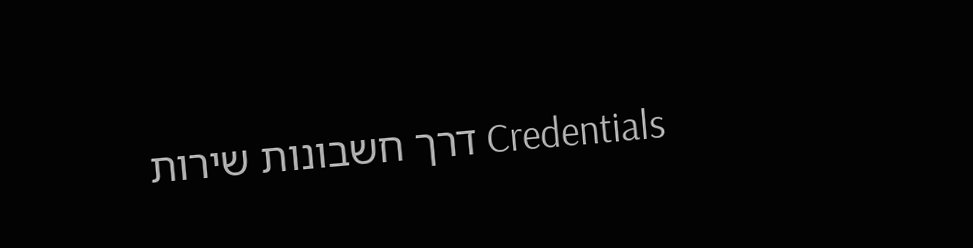Credentials דרך חשבונות שירות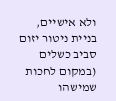ולא אישיים, בניית ניטור יזום סביב כשלים (במקום לחכות שמישהו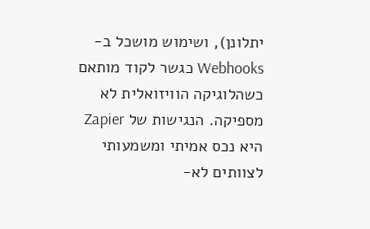יתלונן), ושימוש מושכל ב-Webhooks כגשר לקוד מותאם כשהלוגיקה הוויזואלית לא מספיקה. הנגישות של Zapier היא נכס אמיתי ומשמעותי לצוותים לא-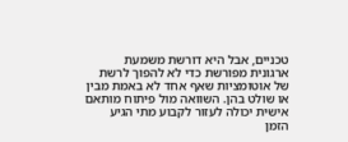טכניים, אבל היא דורשת משמעת ארגונית מפורשת כדי לא להפוך לרשת של אוטומציות שאף אחד לא באמת מבין או שולט בהן. השוואה מול פיתוח מותאם אישית יכולה לעזור לקבוע מתי הגיע הזמן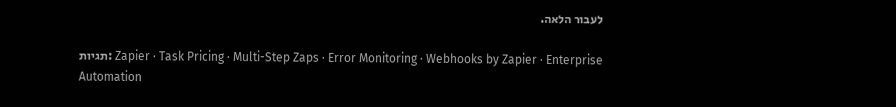לעבור הלאה.

תגיות: Zapier · Task Pricing · Multi-Step Zaps · Error Monitoring · Webhooks by Zapier · Enterprise Automation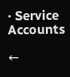· Service Accounts

←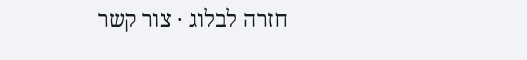חזרה לבלוג · צור קשר